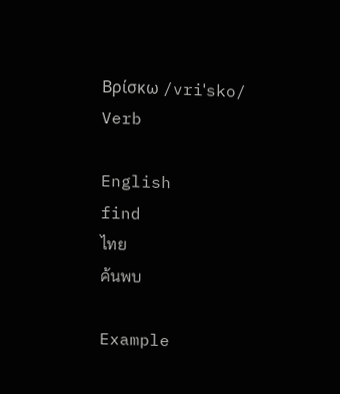Βρίσκω /vriˈsko/ Verb

English
find
ไทย
ค้นพบ

Example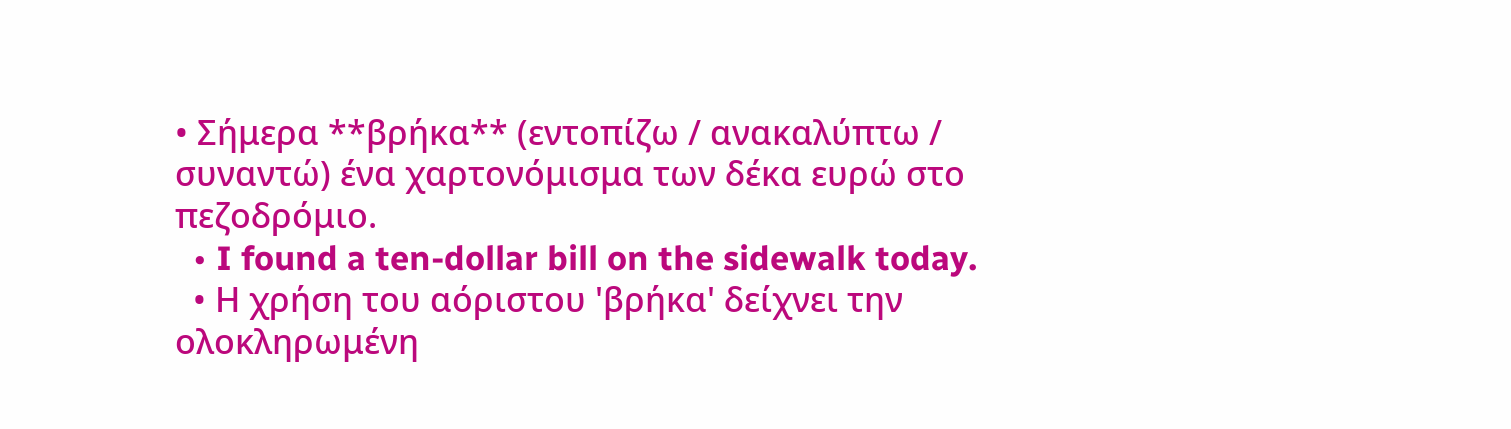• Σήμερα **βρήκα** (εντοπίζω / ανακαλύπτω / συναντώ) ένα χαρτονόμισμα των δέκα ευρώ στο πεζοδρόμιο.
  • I found a ten-dollar bill on the sidewalk today.
  • Η χρήση του αόριστου 'βρήκα' δείχνει την ολοκληρωμένη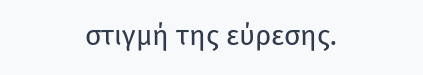στιγμή της εύρεσης.